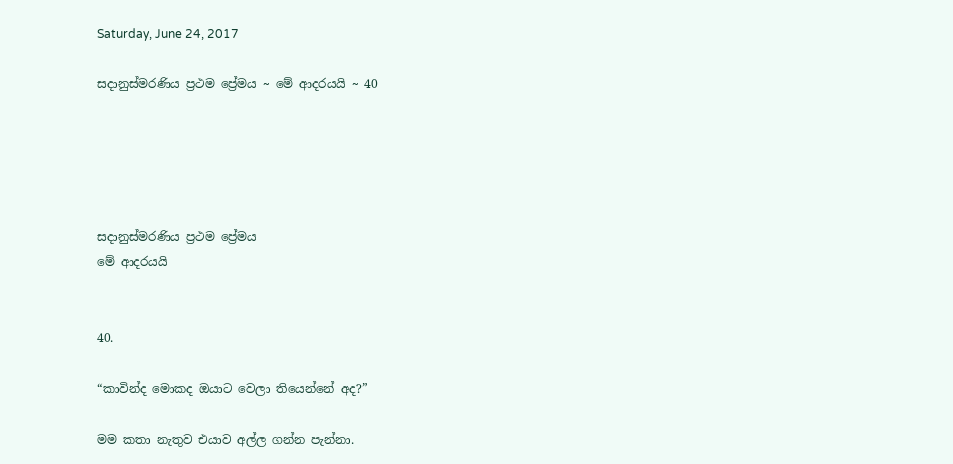Saturday, June 24, 2017

සදානුස්මරණිය ප්‍රථම ප්‍රේමය ~ මේ ආදරයයි ~ 40





සදානුස්මරණිය ප්‍රථම ප්‍රේමය
මේ ආදරයයි


40.

“කාවින්ද මොකද ඔයාට වෙලා තියෙන්නේ අද?”

මම කතා නැතුව එයාව අල්ල ගන්න පැන්නා.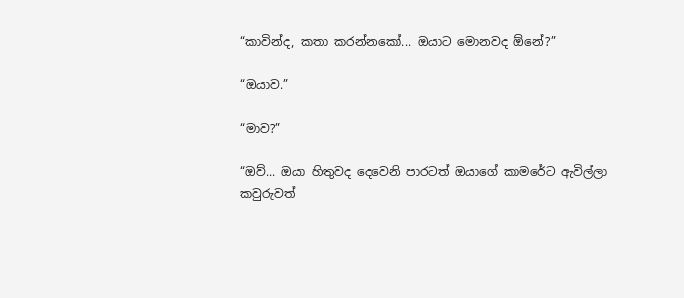“කාවින්ද, කතා කරන්නකෝ... ඔයාට මොනවද ඕනේ?”

“ඔයාව.”

“මාව?”

“ඔව්... ඔයා හිතුවද දෙවෙනි පාරටත් ඔයාගේ කාමරේට ඇවිල්ලා කවුරුවත්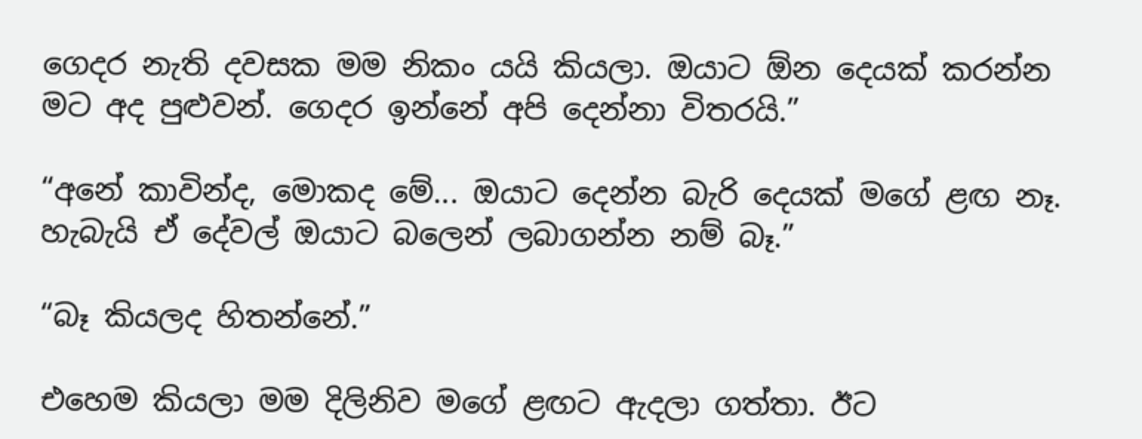ගෙදර නැති දවසක මම නිකං යයි කියලා. ඔයාට ඕන දෙයක් කරන්න මට අද පුළුවන්. ගෙදර ඉන්නේ අපි දෙන්නා විතරයි.”

“අනේ කාවින්ද, මොකද මේ... ඔයාට දෙන්න බැරි දෙයක් මගේ ළඟ නෑ. හැබැයි ඒ දේවල් ඔයාට බලෙන් ලබාගන්න නම් බෑ.”

“බෑ කියලද හිතන්නේ.”

එහෙම කියලා මම දිලිනිව මගේ ළඟට ඇදලා ගත්තා. ඊට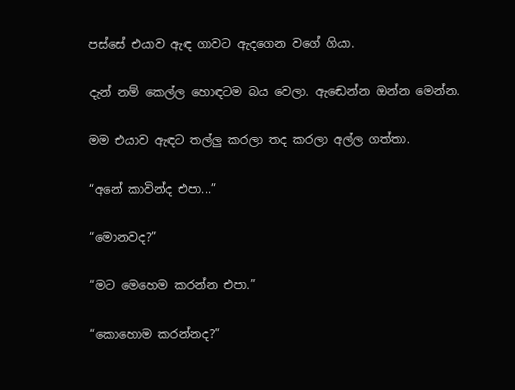පස්සේ එයාව ඇඳ ගාවට ඇදගෙන වගේ ගියා.

දැන් නම් කෙල්ල හොඳටම බය වෙලා. ඇඬෙන්න ඔන්න මෙන්න.

මම එයාව ඇඳට තල්ලු කරලා තද කරලා අල්ල ගත්තා.

“අනේ කාවින්ද එපා...”

“මොනවද?”

“මට මෙහෙම කරන්න එපා.”

“කොහොම කරන්නද?”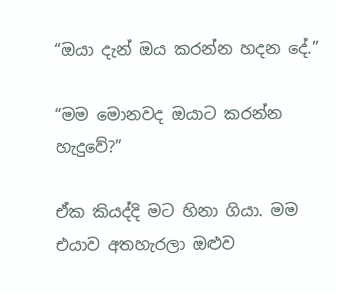“ඔයා දැන් ඔය කරන්න හදන දේ.”

“මම මොනවද ඔයාට කරන්න හැදුවේ?”

ඒක කියද්දි මට හිනා ගියා. මම එයාව අතහැරලා ඔළුව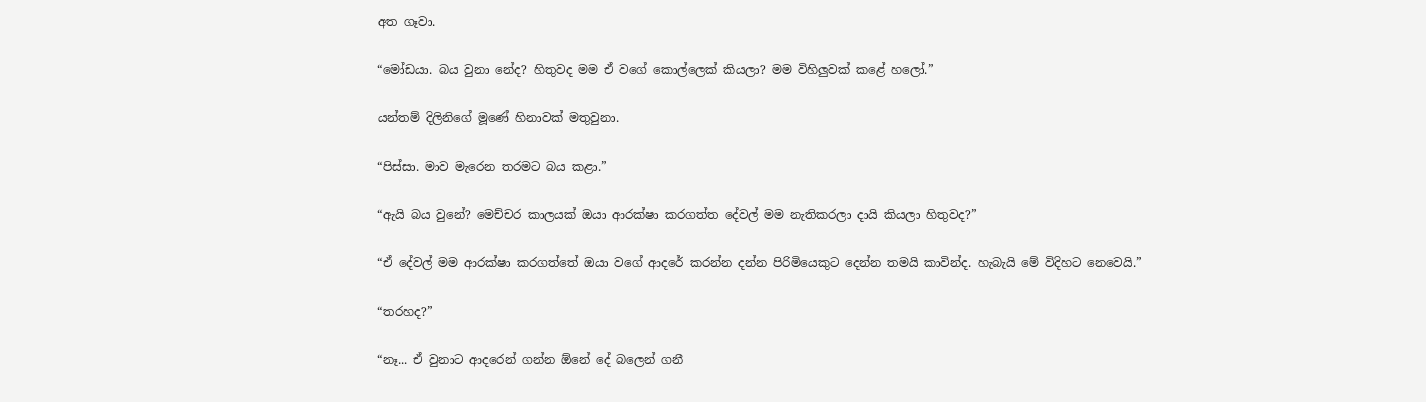අත ගෑවා.

“මෝඩයා. බය වුනා නේද? හිතුවද මම ඒ වගේ කොල්ලෙක් කියලා? මම විහිලුවක් කළේ හලෝ.”

යන්තම් දිලිනිගේ මූණේ හිනාවක් මතුවුනා.

“පිස්සා. මාව මැරෙන තරමට බය කළා.”

“ඇයි බය වුනේ? මෙච්චර කාලයක් ඔයා ආරක්ෂා කරගත්ත දේවල් මම නැතිකරලා දායි කියලා හිතුවද?”

“ඒ දේවල් මම ආරක්ෂා කරගත්තේ ඔයා වගේ ආදරේ කරන්න දන්න පිරිමියෙකුට දෙන්න තමයි කාවින්ද. හැබැයි මේ විදිහට නෙවෙයි.”

“තරහද?”

“නෑ... ඒ වුනාට ආදරෙන් ගන්න ඕනේ දේ බලෙන් ගනී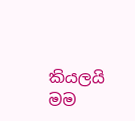කියලයි මම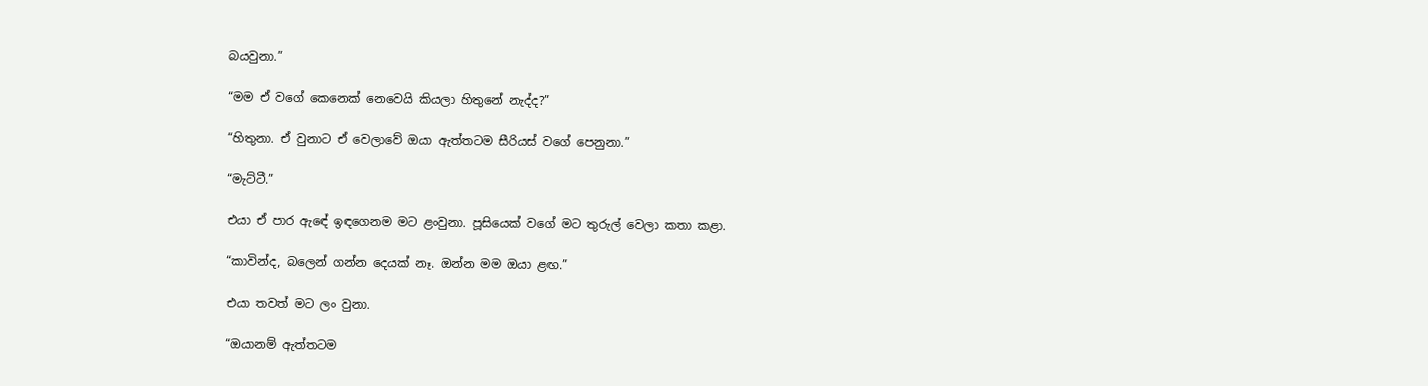බයවුනා.”

“මම ඒ වගේ කෙනෙක් නෙවෙයි කියලා හිතුනේ නැද්ද?”

“හිතුනා. ඒ වුනාට ඒ වෙලාවේ ඔයා ඇත්තටම සීරියස් ව‍ගේ පෙනුනා.”

“මැට්ටී.”

එයා ඒ පාර ඇ‍ඳේ ඉඳගෙනම මට ළංවුනා. පූසියෙක් වගේ මට තුරුල් වෙලා කතා කළා.

“කාවින්ද, බලෙන් ගන්න දෙයක් නෑ. ඔන්න මම ඔයා ළඟ.”

එයා තවත් මට ලං වුනා.

“ඔයානම් ඇත්තටම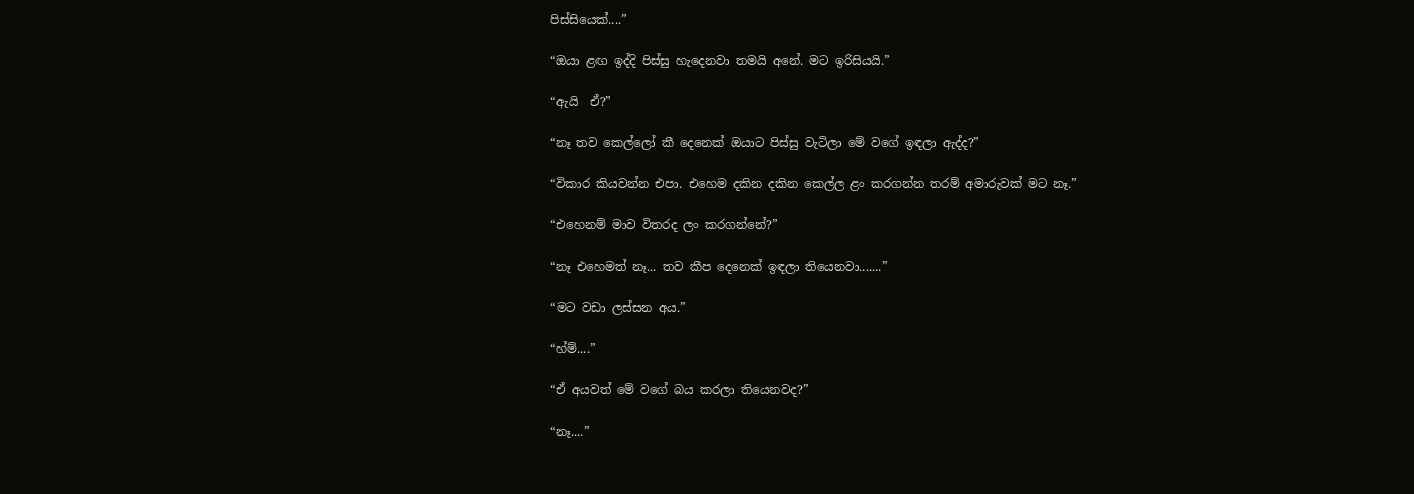පිස්සියෙක්....”

“ඔයා ළඟ ඉද්දි පිස්සු හැදෙනවා තමයි අනේ. මට ඉරිසියයි.”

“ඇයි  ඒ?”

“නෑ තව කෙල්ලෝ කී දෙනෙක් ඔයාට පිස්සු වැටිලා මේ වගේ ඉඳලා ඇද්ද?”

“විකාර කියවන්න එපා. එහෙම දකින දකින කෙල්ල ළං කරගන්න තරම් අමාරුවක් මට නෑ.”

“එහෙනම් මාව විතරද ලං කරගන්නේ?”

“නෑ එහෙමත් නෑ... තව කීප දෙනෙක් ඉඳලා තියෙනවා.......”

“මට වඩා ලස්සන අය.”

“හ්ම්....”

“ඒ අයවත් මේ වගේ බය කරලා තියෙනවද?”

“නෑ....”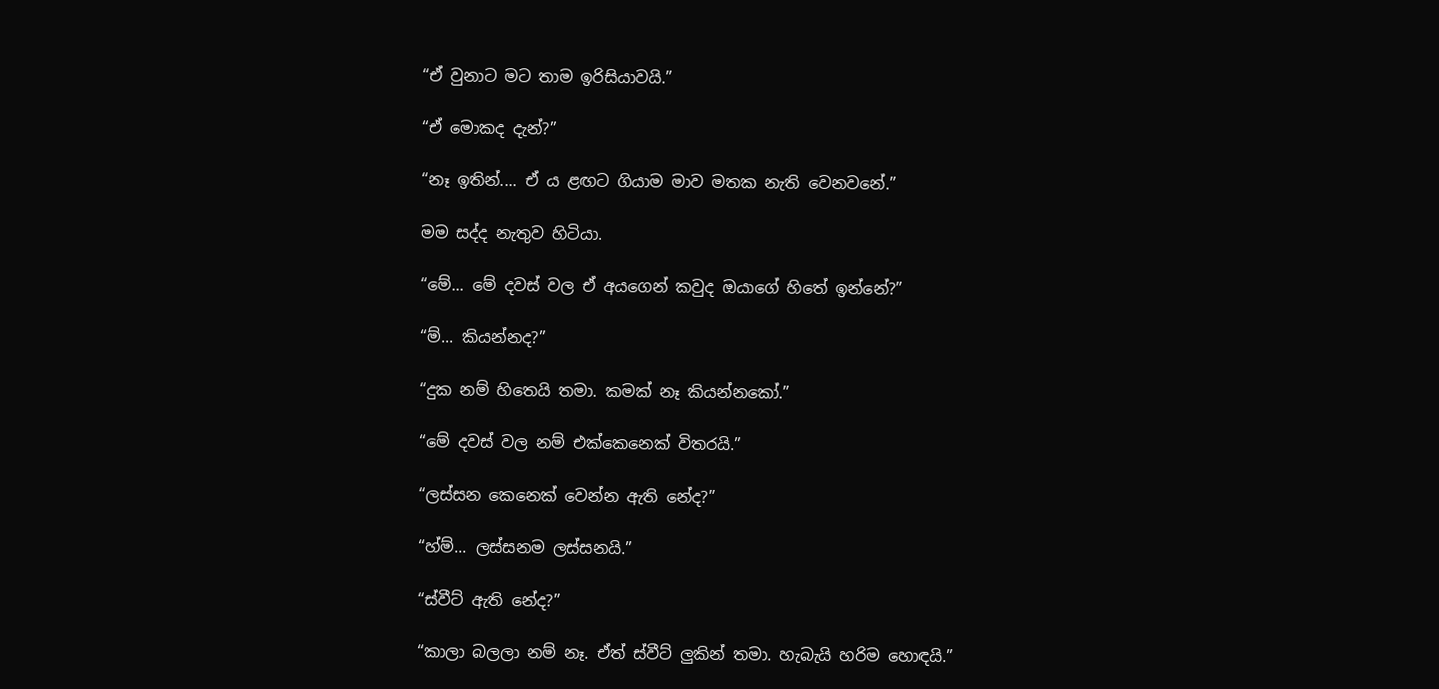“ඒ වුනාට මට තාම ඉරිසියාවයි.”

“ඒ මොකද දැන්?”

“නෑ ඉතින්.... ඒ ය ළඟට ගියාම මාව මතක නැති වෙනවනේ.”

මම සද්ද නැතුව හිටියා.

“මේ... මේ දවස් වල ඒ අයගෙන් කවුද ඔයාගේ හිතේ ඉන්නේ?”

“ම්... කියන්නද?”

“දුක නම් හිතෙයි තමා. කමක් නෑ කියන්නකෝ.”

“මේ දවස් වල නම් එ‍ක්කෙනෙක් විතරයි.”

“ලස්සන කෙනෙක් වෙන්න ඇති නේද?”

“හ්ම්... ලස්සනම ලස්සනයි.”

“ස්වීට් ඇති නේද?”

“කාලා බලලා නම් නෑ. ඒත් ස්වීට් ලුකින් තමා. හැබැයි හරිම හොඳයි.”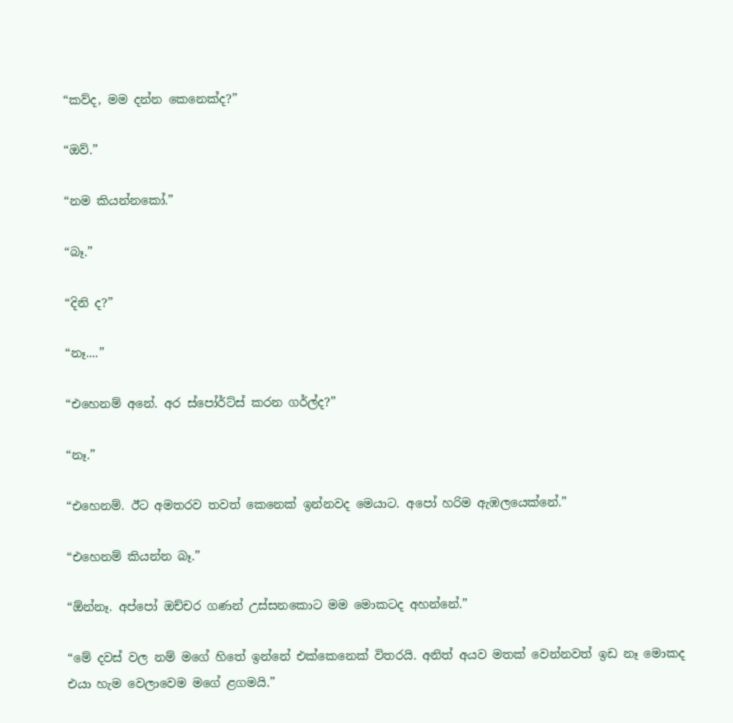“කව්ද, මම දන්න කෙනෙක්ද?”

“ඔව්.”

“නම කියන්නකෝ.”

“බෑ.”

“දිනි ද?”

“නෑ....”

“එහෙනම් අනේ. අර ස්පෝර්ට්ස් කරන ගර්ල්ද?”

“නෑ.”

“එහෙනම්. ඊට අමතරව තවත් කෙනෙක් ඉන්නවද මෙයාට. අපෝ හරිම ඇඹලයෙක්නේ.”

“එහෙනම් කියන්න බෑ.”

“ඕන්නෑ. අ‍ප්පෝ ඔච්චර ගණන් උස්සනකොට මම මොකටද අහන්නේ.”

“මේ දවස් වල නම් මගේ හිතේ ඉන්නේ එක්කෙනෙක් විතරයි. අනිත් අයව මතක් වෙන්නවත් ඉඩ නෑ මොකද එයා හැම වෙලාවෙම මගේ ළගමයි.”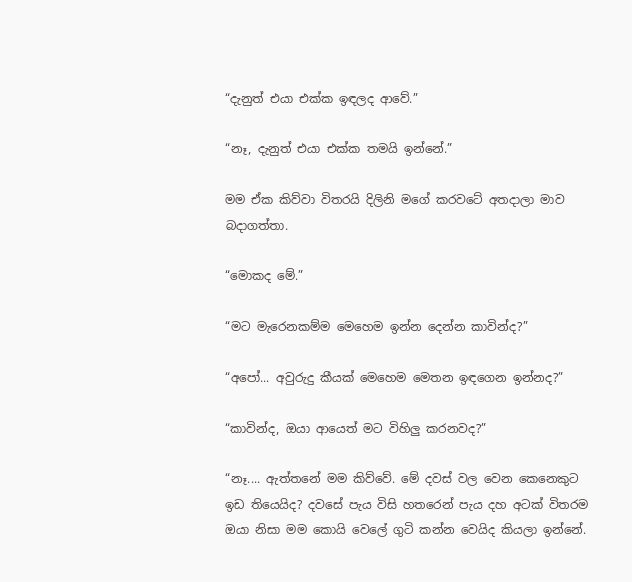“දැනුත් එයා එක්ක ඉඳලද ආවේ.”

“නෑ, දැනුත් එයා එක්ක තමයි ඉන්නේ.”

මම ඒක කිව්වා විතරයි දිලිනි මගේ කරවටේ අතදාලා මාව බදාගත්තා.

“මොකද මේ.”

“මට මැරෙනකම්ම මෙහෙම ඉන්න දෙන්න කාවින්ද?”

“අපෝ... අවුරුදු කීයක් මෙහෙම මෙතන ඉඳගෙන ඉන්නද?”

“කාවින්ද, ඔයා ආයෙත් මට විහිලු කරනවද?”

“නෑ.... ඇත්තනේ මම කිව්වේ. මේ දවස් වල වෙන කෙනෙකුට ඉඩ තියෙයිද? දවසේ පැය විසි හතරෙන් පැය දහ අටක් විතරම ඔයා නිසා මම කොයි වෙලේ ගුටි කන්න වෙයිද කියලා ඉන්නේ.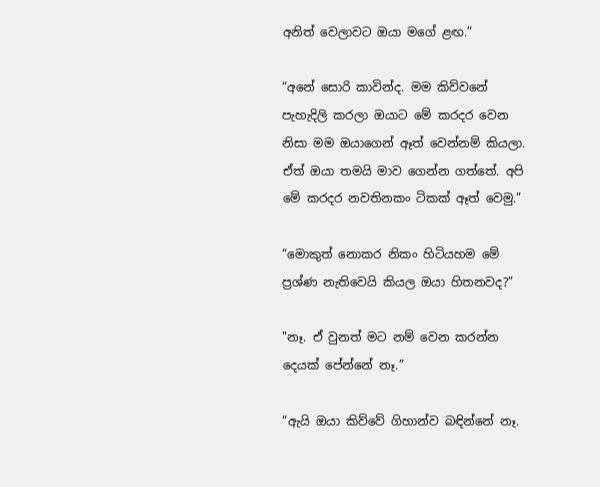අනිත් වෙලාවට ඔයා මගේ ළඟ.”

“අනේ සොරි කාවින්ද. මම කිව්වනේ පැහැදිලි කරලා ඔයාට මේ කරදර වෙන නිසා මම ඔයාගෙන් ඈත් වෙන්නම් කියලා. ඒත් ඔයා තමයි මාව ගෙන්න ගත්තේ. අපි මේ කරදර නවතිනකං ටිකක් ඈත් වෙමු.”

“මොකුත් නොකර නිකං හිටියහම මේ ප්‍රශ්ණ නැතිවෙයි කියල ඔයා හිතනවද?”

"නෑ. ඒ වුනත් මට නම් වෙන කරන්න දෙයක් පේන්නේ නෑ.”

“ඇයි ඔයා කිව්වේ ගිහාන්ව බඳින්නේ නෑ.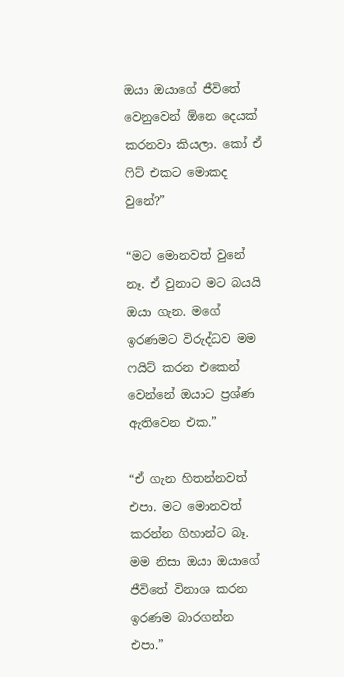ඔයා ඔයාගේ ජීවිතේ වෙනුවෙන් ඕනෙ දෙයක් කරනවා කියලා. කෝ ඒ ෆිට් එකට මොකද වුනේ?”

“මට මොනවත් වුනේ නෑ. ඒ වුනාට මට බයයි ඔයා ගැන. මගේ ඉරණමට විරුද්ධව මම ෆයිට් කරන එකෙන් වෙන්නේ ඔයාට ප්‍රශ්ණ ඇතිවෙන එක.”

“ඒ ගැන හිතන්නවත් එපා. මට මොනවත් කරන්න ගිහාන්ට බෑ. මම නිසා ඔයා ඔයාගේ ජීවි‍තේ විනාශ කරන ඉරණම බාරගන්න එපා.”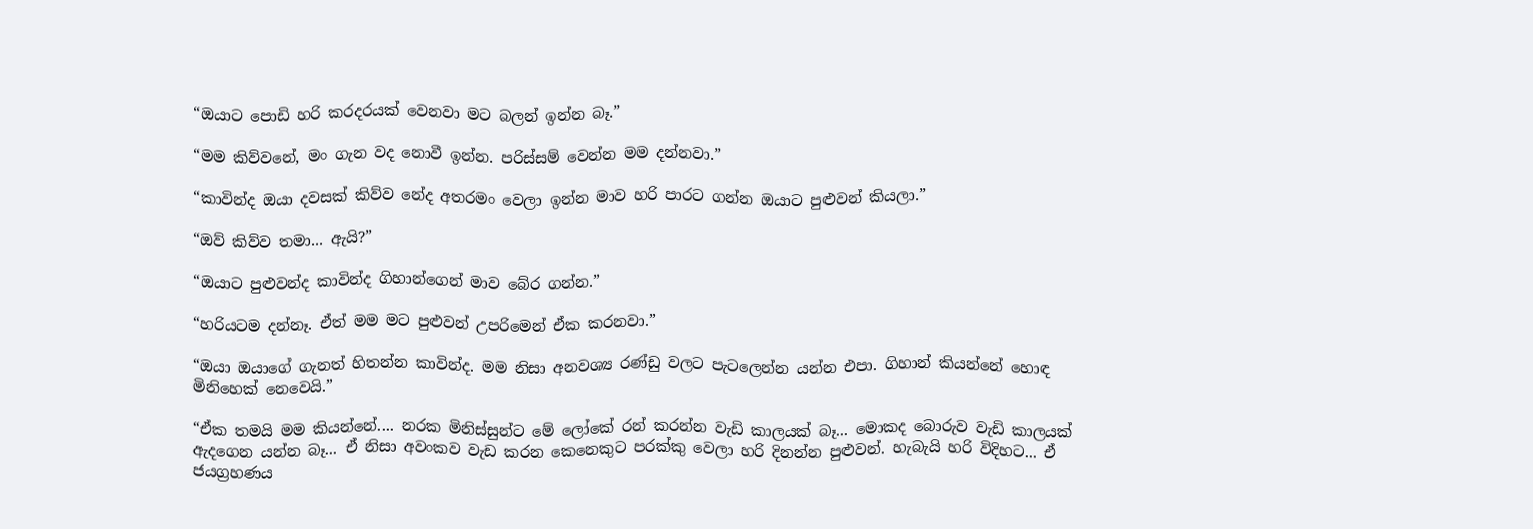“ඔයාට පොඩි හරි කරදරයක් වෙනවා මට බලන් ඉන්න බෑ.”

“මම කිව්වනේ, මං ගැන වද නොවී ඉන්න. පරිස්සම් වෙන්න මම දන්නවා.”

“කාවින්ද ඔයා දවසක් කිව්ව නේද අතරමං වෙලා ඉන්න මාව හරි පාරට ගන්න ඔයාට පුළුවන් කියලා.”

“ඔව් කිව්ව තමා... ඇයි?”

“ඔයාට පුළුවන්ද කාවින්ද ගිහාන්ගෙන් මාව බේර ගන්න.”

“හරියටම දන්නෑ. ඒත් මම මට පුළුවන් උපරිමෙන් ඒක කරනවා.”

“ඔයා ඔයාගේ ගැනත් හිතන්න කාවින්ද. මම නිසා අනවශ්‍ය රණ්ඩු වලට පැටලෙන්න යන්න එපා. ගිහාන් කියන්නේ හොඳ මිනිහෙක් නෙවෙ‍යි.”

“ඒක තමයි මම කියන්නේ.... නරක මිනිස්සුන්ට මේ ලෝකේ රන් කරන්න වැඩි කාලයක් බෑ... මොකද බොරුව වැඩි කාලයක් ඇදගෙන යන්න බෑ... ඒ නිසා අවංකව වැඩ කරන කෙනෙකුට පරක්කු වෙලා හරි දිනන්න පුළුවන්. හැබැයි හරි විදිහට... ඒ ජයග්‍රහණය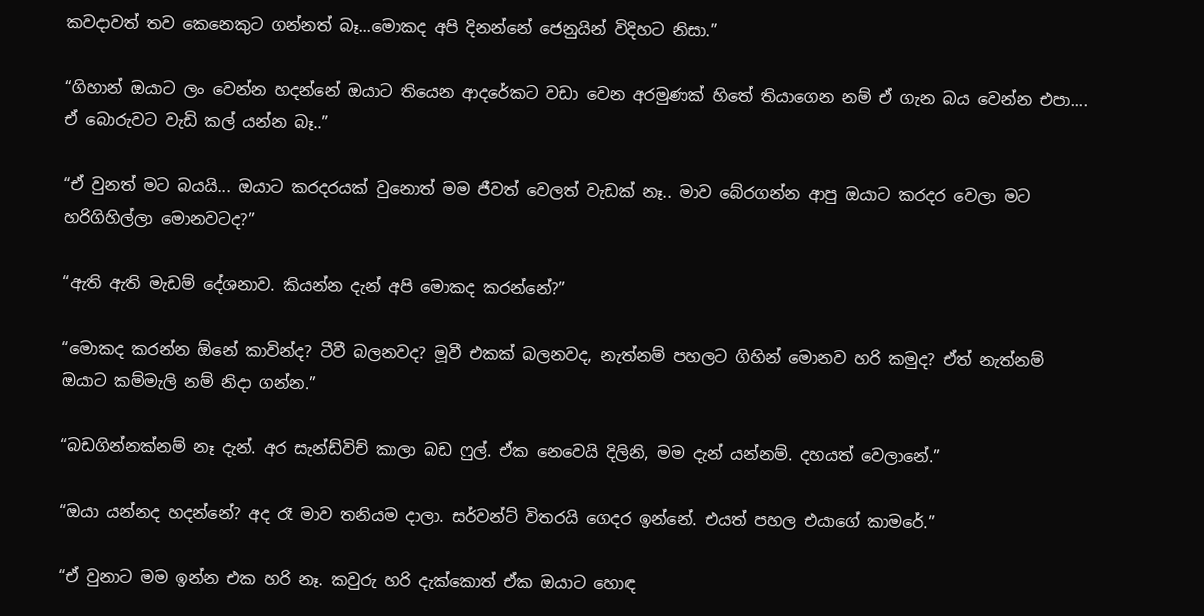කවදාවත් තව කෙනෙකුට ගන්නත් බෑ...මොකද අපි දිනන්නේ ජෙනුයින් විදිහට නිසා.”

“ගිහාන් ඔයාට ලං වෙන්න හදන්නේ ඔයා‍‍ට තියෙන ආදරේකට වඩා වෙන අරමුණක් හිතේ තියාගෙන නම් ඒ ගැන බය වෙන්න එපා.... ඒ බොරුවට වැඩි කල් යන්න බෑ..”

“ඒ වුනත් මට බයයි... ඔයාට කරදරයක් වුනොත් මම ජීවත් වෙලත් වැඩක් නෑ.. මාව බේරගන්න ආපු ඔයාට කරදර වෙලා මට හරිගිහිල්ලා මොනවටද?”

“ඇති ඇති මැඩම් දේශනාව. කියන්න දැන් අපි මොකද කරන්නේ?”

“මොකද කරන්න ඕනේ කාවින්ද? ටීවී බලනවද? මූවී එකක් බලනවද, නැත්නම් පහලට ගිහින් මොනව හරි කමුද? ඒත් නැත්නම් ඔයාට කම්මැලි නම් නිදා ගන්න.”

“බඩගින්නක්නම් නෑ දැන්. අර සැන්ඩ්විච් කාලා බඩ ෆුල්. ඒක නෙවෙයි දිලිනි, මම දැන් යන්නම්. දහයත් වෙලානේ.”

“ඔයා යන්නද හදන්නේ? අද රෑ මාව තනියම දාලා. සර්වන්ට් විතරයි ගෙදර ඉන්නේ. එයත් පහල එයාගේ කාමරේ.”

“ඒ වුනාට මම ඉන්න එක හරි නෑ. කවුරු හරි දැක්කොත් ඒක ‍ඔයාට හොඳ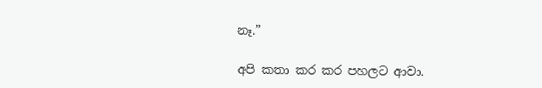නෑ.”

අපි කතා කර කර පහලට ආවා.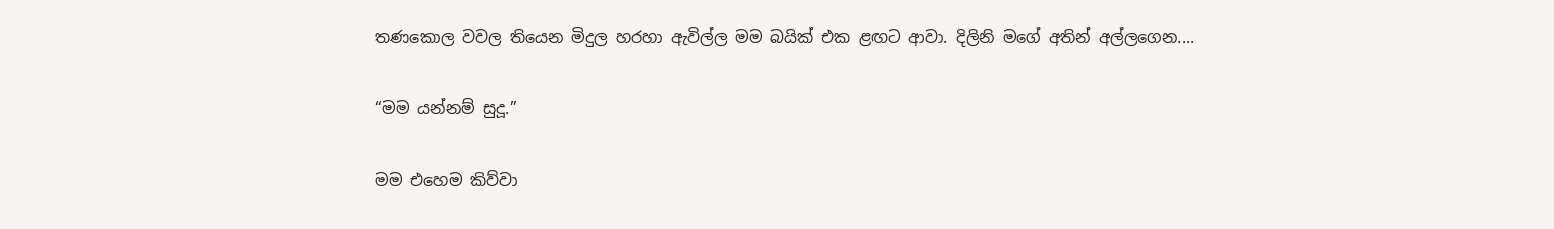තණකොල වවල තියෙන මිදුල හරහා ඇවිල්ල මම බයික් එක ළඟට ආවා. දිලිනි මගේ අතින් අල්ලගෙන....

“මම යන්නම් සුදූ.”

මම එහෙම කිව්වා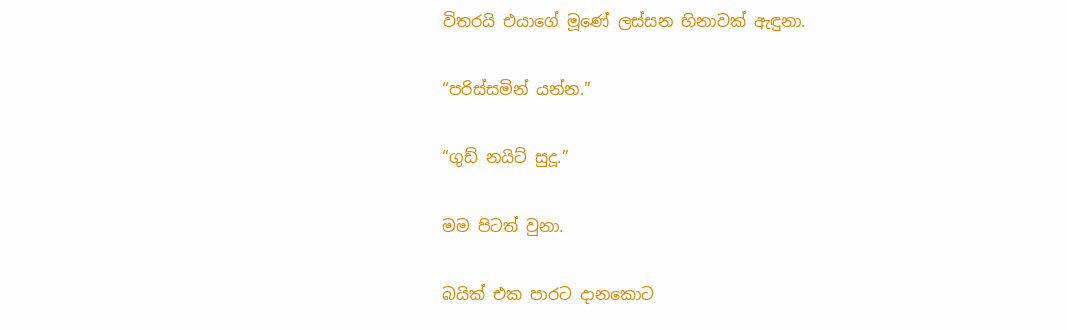විතරයි එයාගේ මූණේ ලස්සන හිනාවක් ඇඳුනා.

“පරිස්සමින් යන්න.”

“ගුඩ් නයිට් සුදූ.”

මම පිටත් වුනා.

බයික් එක පාරට දානකොට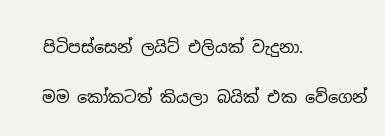පිටිපස්සෙන් ලයිට් එලියක් වැදුනා.

මම කෝකටත් කියලා බයික් එක වේගෙන්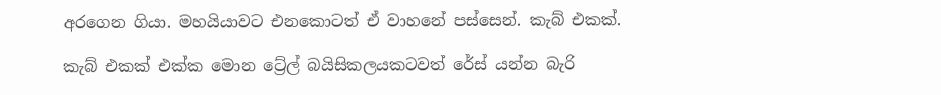අරගෙන ගියා. මහයියාවට එනකොටත් ඒ වාහනේ පස්සෙන්. කැබ් එකක්.

කැබ් එකක් එක්ක මොන ට්‍රේල් බයිසිකලයකටවත් රේස් යන්න බැරි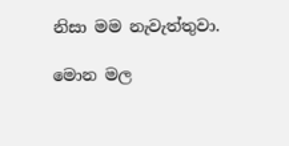නිසා මම නැවැත්තුවා.

මොන මල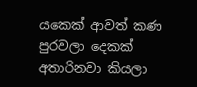යකෙක් ආවත් කණ පුරවලා දෙකක් අතාරිනවා කියලා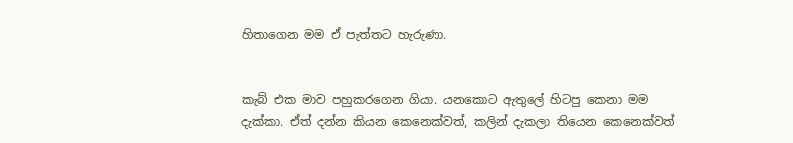හිතාගෙන මම ඒ පැත්තට හැරුණා.


කැබ් එක මාව පහුකරගෙන ගියා. යනකොට ඇතුලේ හිටපු කෙනා මම දැක්කා. ඒත් දන්න කියන කෙනෙක්වත්, කලින් දැකලා තියෙන කෙනෙක්වත්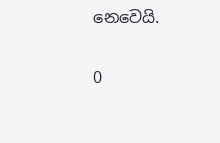නෙවෙයි.

0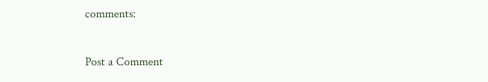comments:

Post a Comment